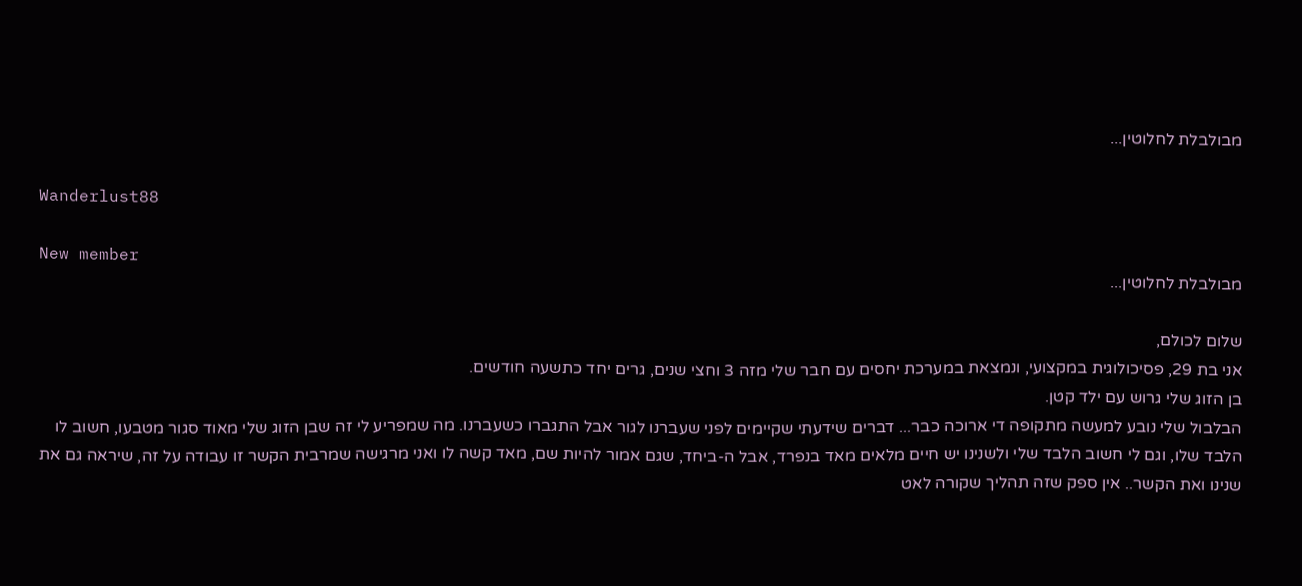מבולבלת לחלוטין...

Wanderlust88

New member
מבולבלת לחלוטין...

שלום לכולם,
אני בת 29, פסיכולוגית במקצועי, ונמצאת במערכת יחסים עם חבר שלי מזה 3 וחצי שנים, גרים יחד כתשעה חודשים.
בן הזוג שלי גרוש עם ילד קטן.
הבלבול שלי נובע למעשה מתקופה די ארוכה כבר... דברים שידעתי שקיימים לפני שעברנו לגור אבל התגברו כשעברנו. מה שמפריע לי זה שבן הזוג שלי מאוד סגור מטבעו, חשוב לו הלבד שלו, וגם לי חשוב הלבד שלי ולשנינו יש חיים מלאים מאד בנפרד, אבל ה-ביחד, שגם אמור להיות שם, מאד קשה לו ואני מרגישה שמרבית הקשר זו עבודה על זה, שיראה גם את שנינו ואת הקשר.. אין ספק שזה תהליך שקורה לאט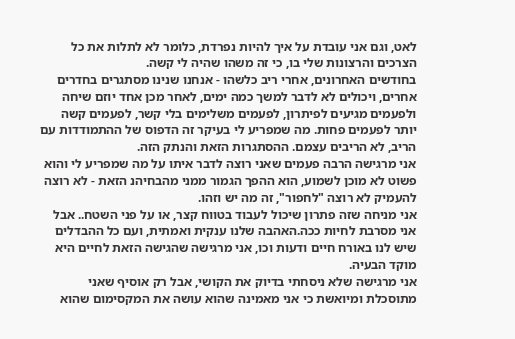לאט, וגם אני עובדת על איך להיות נפרדת, כלומר לא לתלות את כל הצרכים והרצונות שלי בו, כי זה משהו שהיה לי קשה.
בחודשים האחרונים, אחרי ריב כלשהו - אנחנו שנינו מסתגרים בחדרים אחרים, ויכולים לא לדבר למשך כמה ימים, לאחר מכן אחד יוזם שיחה ולפעמים מגיעים לפיתרון, לפעמים משלימים בלי קשר, לפעמים קשה יותר לפעמים פחות. מה שמפריע לי בעיקר זה הדפוס של ההתמודדות עם הריב, לא הריבים עצמם. ההסתגרות הזאת והנתק הזה.
אני מרגישה הרבה פעמים שאני רוצה לדבר איתו על מה שמפריע לי והוא פשוט לא מוכן לשמוע, הוא ההפך הגמור ממני מהבחיהנ הזאת - לא רוצה להעמיק לא רוצה "לחפור", זה מה יש וזהו.
אני מניחה שזה פתרון שיכול לעבוד בטווח קצר, או על פני השטח.. אבל אני מסרבת לחיות ככה.האהבה שלנו ענקית ואמתית, ועם כל ההבדלים שיש לנו באורח חיים ודעות וכו, אני מרגישה שהגישה הזאת לחיים היא מוקד הבעיה.
אני מרגישה שלא ניסחתי בדיוק את הקושי, אבל רק אוסיף שאני מתוסכלת ומיואשת כי אני מאמינה שהוא עושה את המקסימום שהוא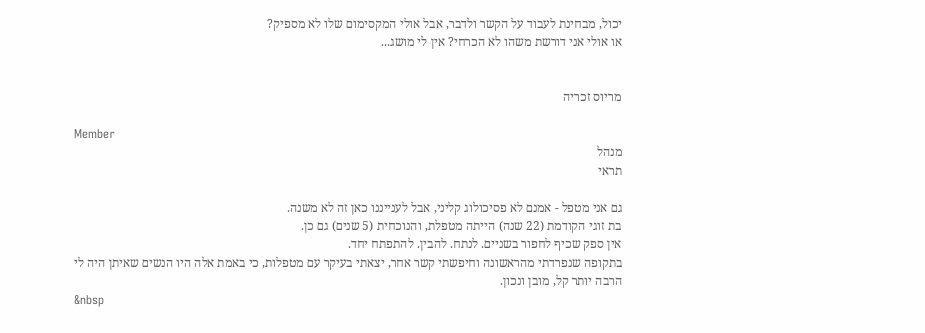יכול, מבחינת לעבוד על הקשר ולדבר, אבל אולי המקסימום שלו לא מספיק?
או אולי אני דורשת משהו לא הכרחי? אין לי מושג...


מריוס זכריה

Member
מנהל
תראי

גם אני מטפל - אמנם לא פסיכולוג קליני, אבל לענייננו כאן זה לא משנה.
בת זוגי הקודמת (22 שנה) הייתה מטפלת, והנוכחית (5 שנים) גם כן.
אין ספק שכיף לחפור בשניים. לנתח. להבין. להתפתח יחד.
בתקופה שנפרדתי מהראשונה וחיפשתי קשר אחר, יצאתי בעיקר עם מטפלות, כי באמת אלה היו הנשים שאיתן היה לי הרבה יותר קל, מובן ונכון.
&nbsp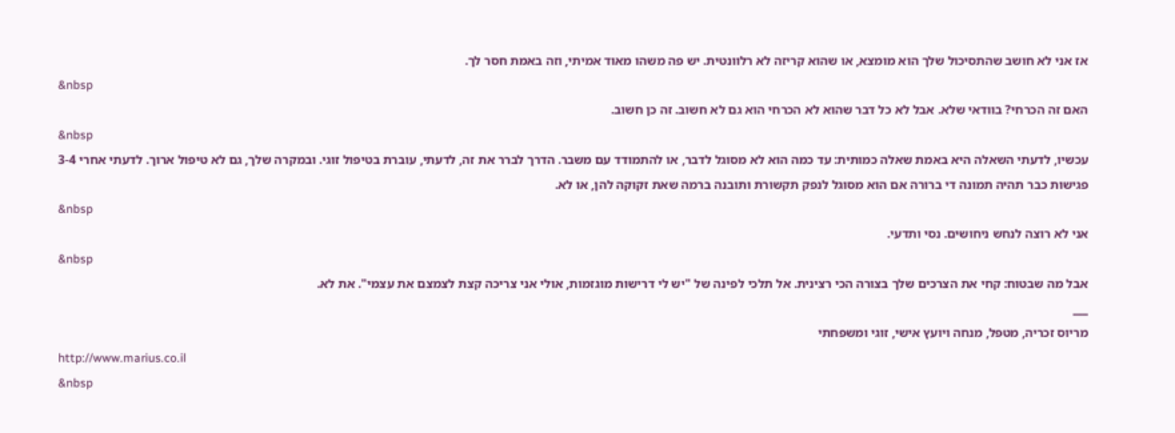אז אני לא חושב שהתסיכול שלך הוא מומצא, או שהוא קריזה לא רלוונטית. יש פה משהו מאוד אמיתי, וזה באמת חסר לך.
&nbsp
האם זה הכרחי? בוודאי שלא. אבל לא כל דבר שהוא לא הכרחי הוא גם לא חשוב. זה כן חשוב.
&nbsp
עכשיו, לדעתי השאלה היא באמת שאלה כמותית: עד כמה הוא לא מסוגל לדבר, או להתמודד עם משבר. הדרך לברר את זה, לדעתי, עוברת בטיפול זוגי. ובמקרה שלך, גם לא טיפול ארוך. לדעתי אחרי 3-4 פגישות כבר תהיה תמונה די ברורה אם הוא מסוגל לנפק תקשורת ותובנה ברמה שאת זקוקה להן, או לא.
&nbsp
אני לא רוצה לנחש ניחושים. נסי ותדעי.
&nbsp
אבל מה שבטוח: קחי את הצרכים שלך בצורה הכי רצינית. אל תלכי לפינה של "יש לי דרישות מוגזמות, אולי אני צריכה קצת לצמצם את עצמי". את לא.
___
מריוס זכריה, מטפל, מנחה ויועץ אישי, זוגי ומשפחתי
http://www.marius.co.il
&nbsp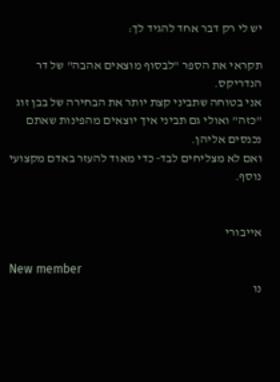יש לי רק דבר אחד להגיד לך:

תקראי את הספר "לבסוף מוצאים אהבה" של דר הנדריקס.
אני בטוחה שתביני קצת יותר את הבחירה של בבן זוג "כזה" ואולי גם תביני איך יוצאים מהפינות שאתם נכנסים אליהן.
ואם לא מצליחים לבד- כדי מאוד להעזר באדם מקצועי נוסף.


אייבורי

New member
נו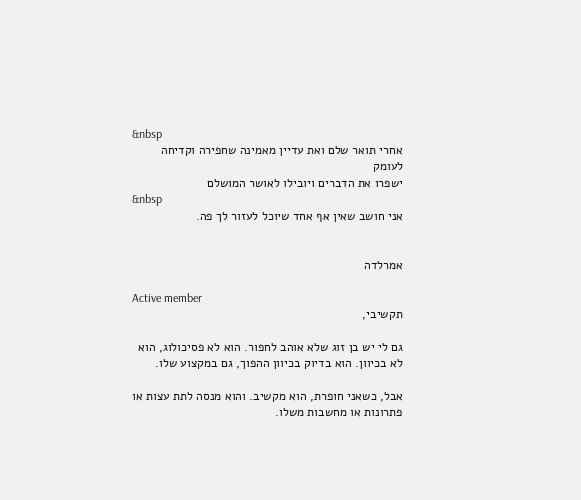&nbsp
אחרי תואר שלם ואת עדיין מאמינה שחפירה וקדיחה לעומק
ישפרו את הדברים ויובילו לאושר המושלם
&nbsp
אני חושב שאין אף אחד שיוכל לעזור לך פה.


אמרלדה

Active member
תקשיבי,

גם לי יש בן זוג שלא אוהב לחפור. הוא לא פסיכולוג, הוא לא בכיוון. הוא בדיוק בכיוון ההפוך, גם במקצוע שלו.

אבל, כשאני חופרת, הוא מקשיב. והוא מנסה לתת עצות או פתרונות או מחשבות משלו.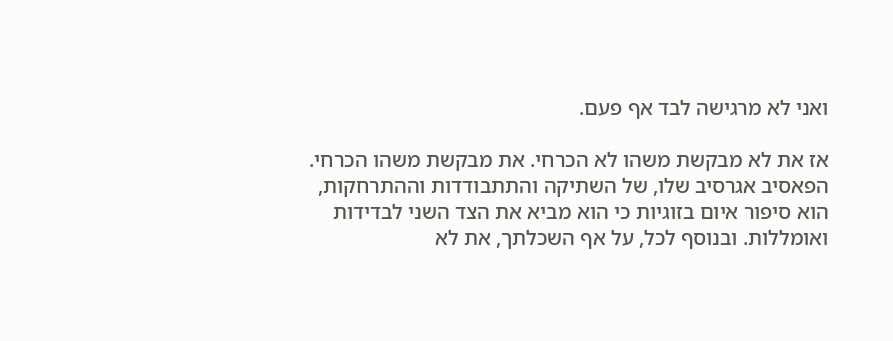ואני לא מרגישה לבד אף פעם.

אז את לא מבקשת משהו לא הכרחי. את מבקשת משהו הכרחי. הפאסיב אגרסיב שלו, של השתיקה והתתבודדות וההתרחקות, הוא סיפור איום בזוגיות כי הוא מביא את הצד השני לבדידות ואומללות. ובנוסף לכל, על אף השכלתך, את לא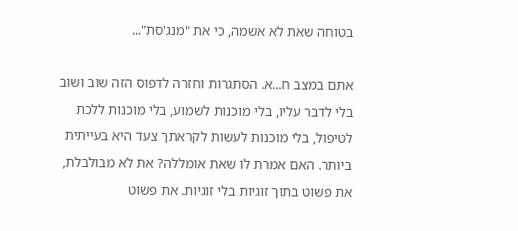בטוחה שאת לא אשמה, כי את "מנג'סת"...

אתם במצב ח...א. הסתגרות וחזרה לדפוס הזה שוב ושוב בלי לדבר עליו, בלי מוכנות לשמוע, בלי מוכנות ללכת לטיפול, בלי מוכנות לעשות לקראתך צעד היא בעייתית ביותר. האם אמרת לו שאת אומללה? את לא מבולבלת, את פשוט בתוך זוגיות בלי זוגיות. את פשוט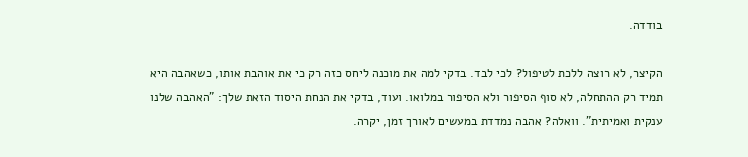בודדה.

הקיצר, לא רוצה ללכת לטיפול? לכי לבד. בדקי למה את מוכנה ליחס כזה רק כי את אוהבת אותו, כשאהבה היא תמיד רק ההתחלה, לא סוף הסיפור ולא הסיפור במלואו. ועוד, בדקי את הנחת היסוד הזאת שלך: "האהבה שלנו ענקית ואמיתית". וואלה? אהבה נמדדת במעשים לאורך זמן, יקרה.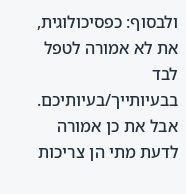ולבסוף: כפסיכולוגית, את לא אמורה לטפל לבד בבעיותייך/בעיותיכם. אבל את כן אמורה לדעת מתי הן צריכות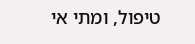טיפול, ומתי אי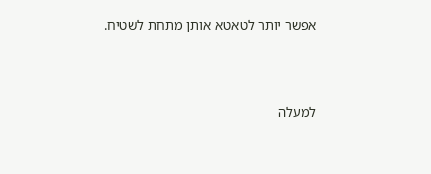אפשר יותר לטאטא אותן מתחת לשטיח.




למעלה